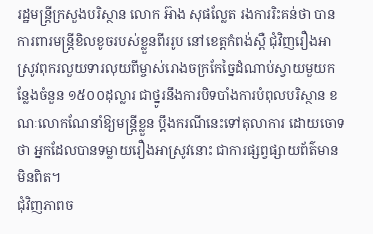រដ្ឋមន្ត្រីក្រសួងបរិស្ថាន លោក អ៊ាង សុផល្លែត រងការរិះគន់ថា បានការពារមន្ត្រីខិលខូចរបស់ខ្លួនពីររូប នៅខេត្តកំពង់ស្ពឺ ជុំវិញរឿងអាស្រូវពុករលួយទារលុយពីម្ចាស់រោងចក្រកែច្នៃដំណាប់ស្វាយមួយកន្លែងចំនួន ១៥០០ដុល្លារ ជាថ្នូរនឹងការបិទបាំងការបំពុលបរិស្ថាន ខណៈលោកណែនាំឱ្យមន្ត្រីខ្លួន ប្តឹងករណីនេះទៅតុលាការ ដោយចោទថា អ្នកដែលបានទម្លាយរឿងអាស្រូវនោះ ជាការផ្សព្វផ្សាយព័ត៌មានមិនពិត។
ជុំវិញភាពច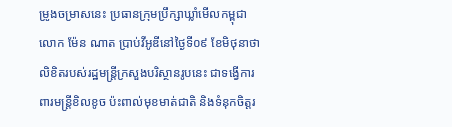ម្រូងចម្រាសនេះ ប្រធានក្រុមប្រឹក្សាឃ្លាំមើលកម្ពុជា លោក ម៉ែន ណាត ប្រាប់វីអូឌីនៅថ្ងៃទី០៩ ខែមិថុនាថា លិខិតរបស់រដ្ឋមន្ត្រីក្រសួងបរិស្ថានរូបនេះ ជាទង្វើការពារមន្ត្រីខិលខូច ប៉ះពាល់មុខមាត់ជាតិ និងទំនុកចិត្តរ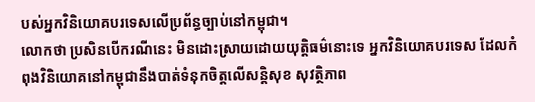បស់អ្នកវិនិយោគបរទេសលើប្រព័ន្ធច្បាប់នៅកម្ពុជា។
លោកថា ប្រសិនបើករណីនេះ មិនដោះស្រាយដោយយុត្តិធម៌នោះទេ អ្នកវិនិយោគបរទេស ដែលកំពុងវិនិយោគនៅកម្ពុជានឹងបាត់ទំនុកចិត្តលើសន្តិសុខ សុវត្ថិភាព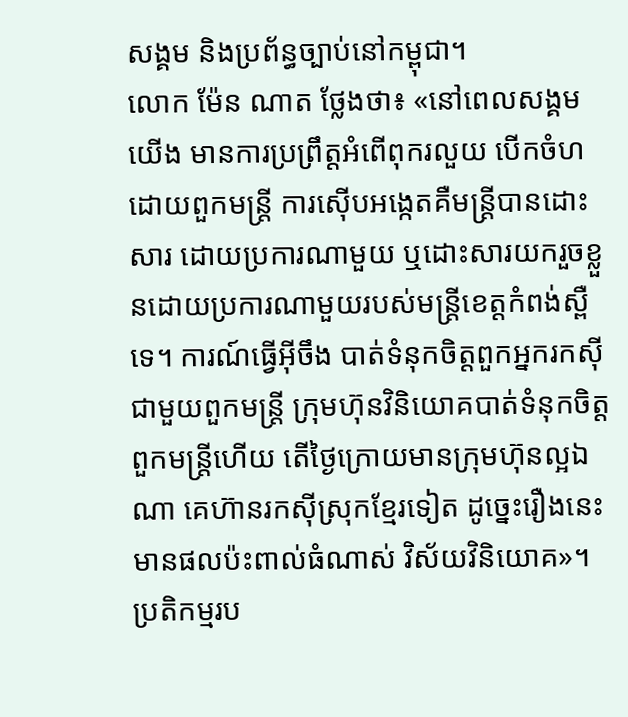សង្គម និងប្រព័ន្ធច្បាប់នៅកម្ពុជា។
លោក ម៉ែន ណាត ថ្លែងថា៖ «នៅពេលសង្គមយើង មានការប្រព្រឹត្តអំពើពុករលួយ បើកចំហដោយពួកមន្ត្រី ការស៊ើបអង្កេតគឺមន្ត្រីបានដោះសារ ដោយប្រការណាមួយ ឬដោះសារយករួចខ្លួនដោយប្រការណាមួយរបស់មន្ត្រីខេត្តកំពង់ស្ពឺទេ។ ការណ៍ធ្វើអ៊ីចឹង បាត់ទំនុកចិត្តពួកអ្នករកស៊ី ជាមួយពួកមន្ត្រី ក្រុមហ៊ុនវិនិយោគបាត់ទំនុកចិត្ត ពួកមន្ត្រីហើយ តើថ្ងៃក្រោយមានក្រុមហ៊ុនល្អឯណា គេហ៊ានរកស៊ីស្រុកខ្មែរទៀត ដូច្នេះរឿងនេះ មានផលប៉ះពាល់ធំណាស់ វិស័យវិនិយោគ»។
ប្រតិកម្មរប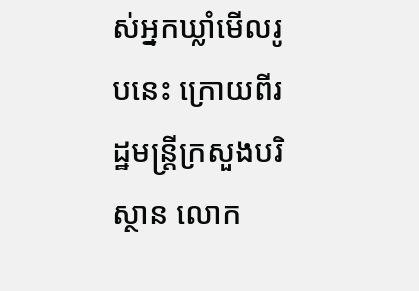ស់អ្នកឃ្លាំមើលរូបនេះ ក្រោយពីរដ្ឋមន្ត្រីក្រសួងបរិស្ថាន លោក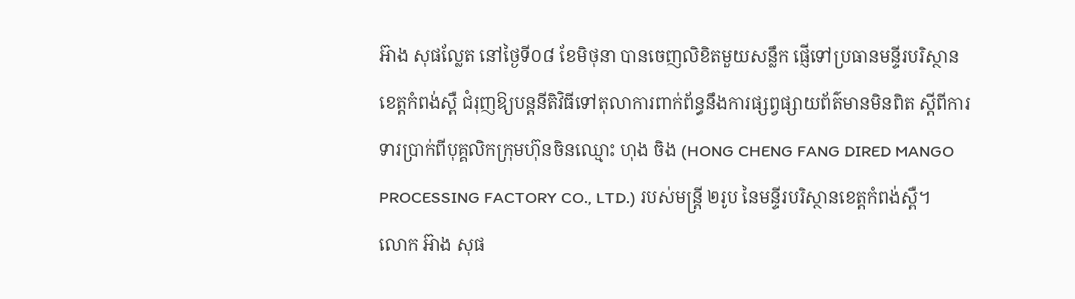អ៊ាង សុផល្លែត នៅថ្ងៃទី០៨ ខែមិថុនា បានចេញលិខិតមួយសន្លឹក ផ្ញើទៅប្រធានមន្ទីរបរិស្ថានខេត្តកំពង់ស្ពឺ ជំរុញឱ្យបន្តនីតិវិធីទៅតុលាការពាក់ព័ន្ធនឹងការផ្សព្វផ្សាយព័ត៌មានមិនពិត ស្តីពីការទារប្រាក់ពីបុគ្គលិកក្រុមហ៊ុនចិនឈ្មោះ ហុង ចិង (HONG CHENG FANG DIRED MANGO PROCESSING FACTORY CO., LTD.) របស់មន្ត្រី ២រូប នៃមន្ទីរបរិស្ថានខេត្តកំពង់ស្ពឺ។
លោក អ៊ាង សុផ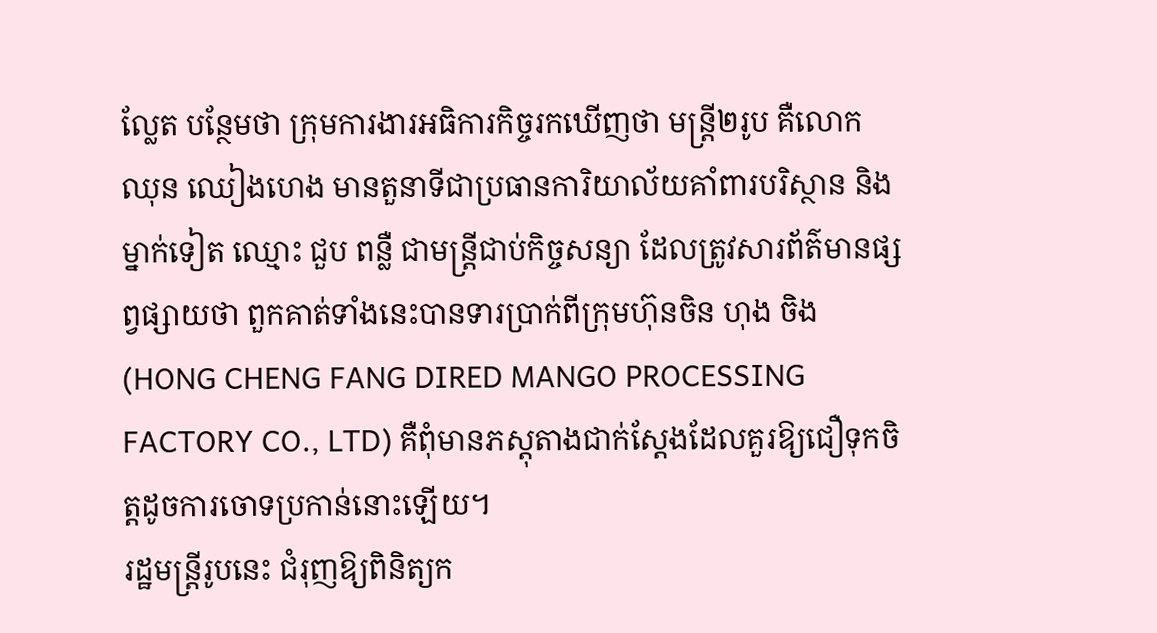ល្លែត បន្ថែមថា ក្រុមការងារអធិការកិច្ចរកឃើញថា មន្ត្រី២រូប គឺលោក ឈុន ឈៀងហេង មានតួនាទីជាប្រធានការិយាល័យគាំពារបរិស្ថាន និងម្នាក់ទៀត ឈ្មោះ ជួប ពន្លឺ ជាមន្ត្រីជាប់កិច្ចសន្យា ដែលត្រូវសារព័ត៌មានផ្សព្វផ្សាយថា ពួកគាត់ទាំងនេះបានទារប្រាក់ពីក្រុមហ៊ុនចិន ហុង ចិង (HONG CHENG FANG DIRED MANGO PROCESSING FACTORY CO., LTD) គឺពុំមានភស្តុតាងជាក់ស្តែងដែលគួរឱ្យជឿទុកចិត្តដូចការចោទប្រកាន់នោះឡើយ។
រដ្ឋមន្ត្រីរូបនេះ ជំរុញឱ្យពិនិត្យក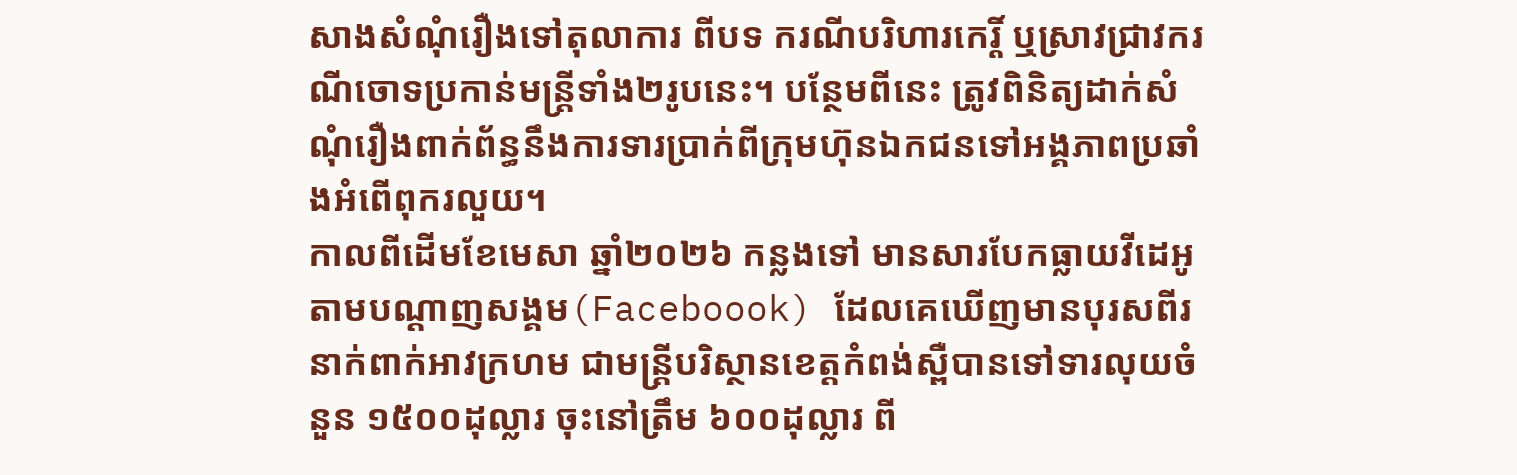សាងសំណុំរឿងទៅតុលាការ ពីបទ ករណីបរិហារកេរ្តិ៍ ឬស្រាវជ្រាវករណីចោទប្រកាន់មន្ត្រីទាំង២រូបនេះ។ បន្ថែមពីនេះ ត្រូវពិនិត្យដាក់សំណុំរឿងពាក់ព័ន្ធនឹងការទារប្រាក់ពីក្រុមហ៊ុនឯកជនទៅអង្គភាពប្រឆាំងអំពើពុករលួយ។
កាលពីដើមខែមេសា ឆ្នាំ២០២៦ កន្លងទៅ មានសារបែកធ្លាយវីដេអូតាមបណ្ដាញសង្គម(Faceboook) ដែលគេឃើញមានបុរសពីរនាក់ពាក់អាវក្រហម ជាមន្ត្រីបរិស្ថានខេត្តកំពង់ស្ពឺបានទៅទារលុយចំនួន ១៥០០ដុល្លារ ចុះនៅត្រឹម ៦០០ដុល្លារ ពី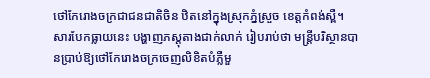ថៅកែរោងចក្រជាជនជាតិចិន ឋិតនៅក្នុងស្រុកភ្នំស្រួច ខេត្តកំពង់ស្ពឺ។
សារបែកធ្លាយនេះ បង្ហាញភស្តុតាងជាក់លាក់ រៀបរាប់ថា មន្ត្រីបរិស្ថានបានប្រាប់ឱ្យថៅកែរោងចក្រចេញលិខិតបំភ្លឺមួ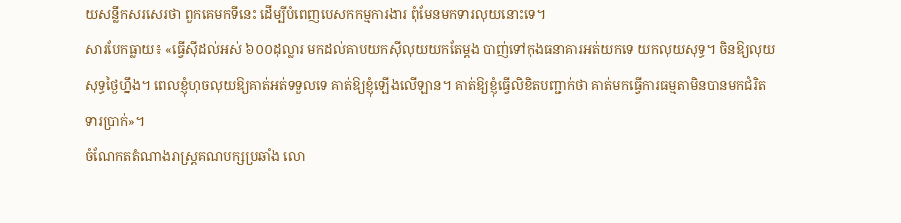យសន្លឹកសរសេរថា ពួកគេមកទីនេះ ដើម្បីបំពេញបេសកកម្មការងារ ពុំមែនមកទារលុយនោះទេ។
សារបែកធ្លាយ៖ «ធ្វើស៊ីដល់អស់ ៦០០ដុល្លារ មកដល់គាបយកស៊ីលុយយកតែម្ដង បាញ់ទៅកុងធនាគារអត់យកទេ យកលុយសុទ្ធ។ ចិនឱ្យលុយសុទ្ធថ្ងៃហ្នឹង។ ពេលខ្ញុំហុចលុយឱ្យគាត់អត់ទទួលទេ គាត់ឱ្យខ្ញុំឡើងលើឡាន។ គាត់ឱ្យខ្ញុំធ្វើលិខិតបញ្ជាក់ថា គាត់មកធ្វើការធម្មតាមិនបានមកជំរិតទារប្រាក់»។
ចំណែកតតំណាងរាស្ត្រគណបក្សប្រឆាំង លោ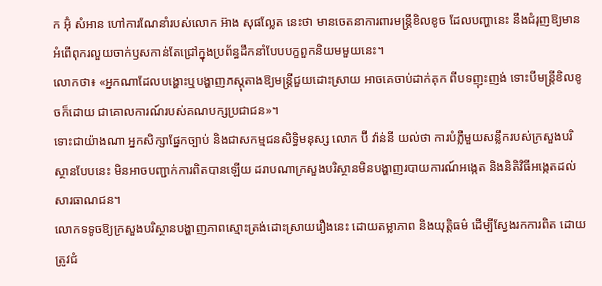ក អ៊ុំ សំអាន ហៅការណែនាំរបស់លោក អ៊ាង សុផល្លែត នេះថា មានចេតនាការពារមន្ត្រីខិលខូច ដែលបញ្ហានេះ នឹងជំរុញឱ្យមានអំពើពុករលួយចាក់ឫសកាន់តែជ្រៅក្នុងប្រព័ន្ធដឹកនាំបែបបក្ខពួកនិយមមួយនេះ។
លោកថា៖ «អ្នកណាដែលបង្ហោះឬបង្ហាញភស្តុតាងឱ្យមន្ត្រីជួយដោះស្រាយ អាចគេចាប់ដាក់គុក ពីបទញុះញង់ ទោះបីមន្ត្រីខិលខូចក៏ដោយ ជាគោលការណ៍របស់គណបក្សប្រជាជន»។
ទោះជាយ៉ាងណា អ្នកសិក្សាផ្នែកច្បាប់ និងជាសកម្មជនសិទ្ធិមនុស្ស លោក ប៊ី វ៉ាន់នី យល់ថា ការបំភ្លឺមួយសន្លឹករបស់ក្រសួងបរិស្ថានបែបនេះ មិនអាចបញ្ជាក់ការពិតបានឡើយ ដរាបណាក្រសួងបរិស្ថានមិនបង្ហាញរបាយការណ៍អង្កេត និងនិតិវិធីអង្កេតដល់សារធាណជន។
លោកទទូចឱ្យក្រសួងបរិស្ថានបង្ហាញភាពស្មោះត្រង់ដោះស្រាយរឿងនេះ ដោយតម្លាភាព និងយុត្តិធម៌ ដើម្បីស្វែងរកការពិត ដោយត្រូវជំ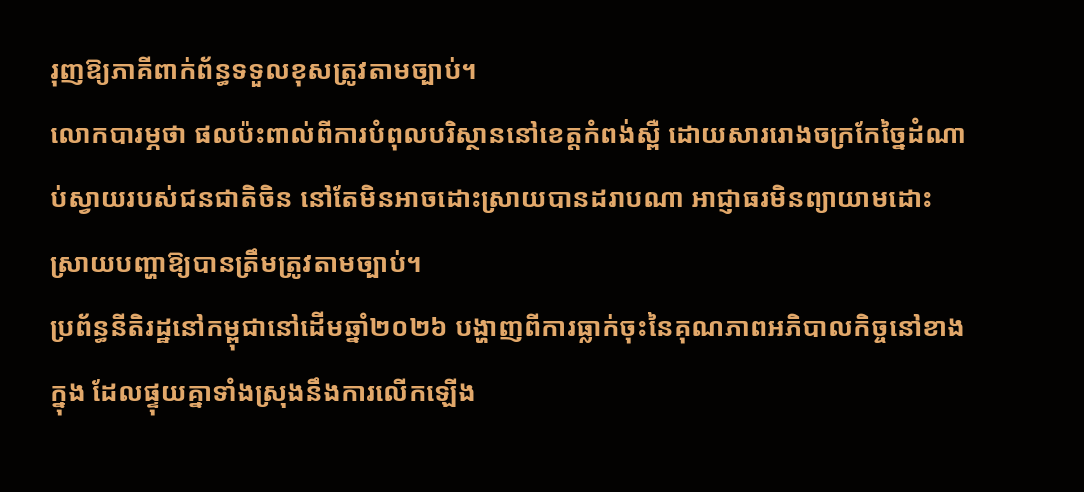រុញឱ្យភាគីពាក់ព័ន្ធទទួលខុសត្រូវតាមច្បាប់។
លោកបារម្ភថា ផលប៉ះពាល់ពីការបំពុលបរិស្ថាននៅខេត្តកំពង់ស្ពឺ ដោយសាររោងចក្រកែច្នៃដំណាប់ស្វាយរបស់ជនជាតិចិន នៅតែមិនអាចដោះស្រាយបានដរាបណា អាជ្ញាធរមិនព្យាយាមដោះស្រាយបញ្ហាឱ្យបានត្រឹមត្រូវតាមច្បាប់។
ប្រព័ន្ធនីតិរដ្ឋនៅកម្ពុជានៅដើមឆ្នាំ២០២៦ បង្ហាញពីការធ្លាក់ចុះនៃគុណភាពអភិបាលកិច្ចនៅខាងក្នុង ដែលផ្ទុយគ្នាទាំងស្រុងនឹងការលើកឡើង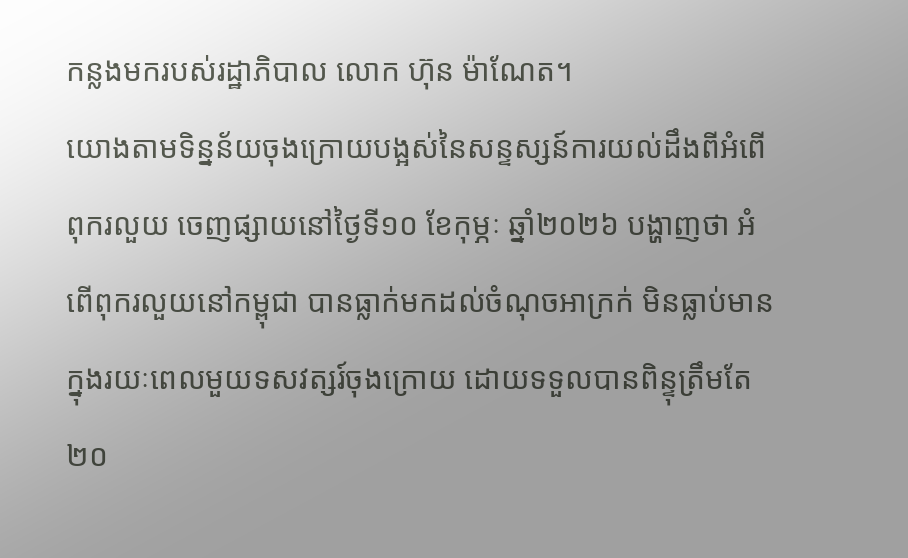កន្លងមករបស់រដ្ឋាភិបាល លោក ហ៊ុន ម៉ាណែត។
យោងតាមទិន្នន័យចុងក្រោយបង្អស់នៃសន្ទស្សន៍ការយល់ដឹងពីអំពើពុករលួយ ចេញផ្សាយនៅថ្ងៃទី១០ ខែកុម្ភៈ ឆ្នាំ២០២៦ បង្ហាញថា អំពើពុករលួយនៅកម្ពុជា បានធ្លាក់មកដល់ចំណុចអាក្រក់ មិនធ្លាប់មានក្នុងរយៈពេលមួយទសវត្សរ៍ចុងក្រោយ ដោយទទួលបានពិន្ទុត្រឹមតែ ២០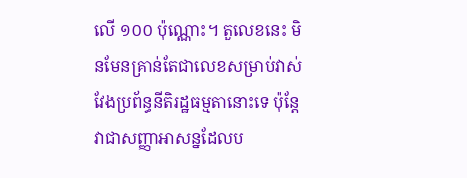លើ ១០០ ប៉ុណ្ណោះ។ តួលេខនេះ មិនមែនគ្រាន់តែជាលេខសម្រាប់វាស់វែងប្រព័ន្ធនីតិរដ្ឋធម្មតានោះទេ ប៉ុន្តែវាជាសញ្ញាអាសន្នដែលប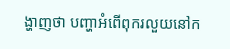ង្ហាញថា បញ្ហាអំពើពុករលួយនៅក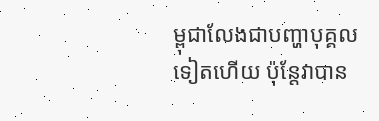ម្ពុជាលែងជាបញ្ហាបុគ្គលទៀតហើយ ប៉ុន្តែវាបាន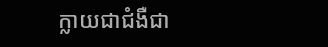ក្លាយជាជំងឺជា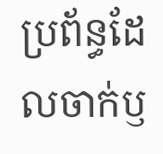ប្រព័ន្ធដែលចាក់ឫ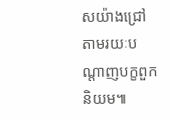សយ៉ាងជ្រៅតាមរយៈបណ្តាញបក្ខពួកនិយម៕